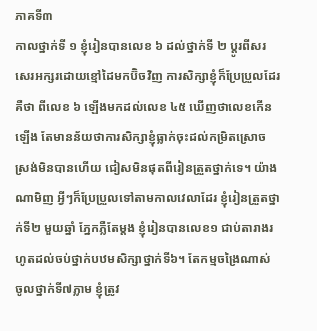ភាគទី៣
កាលថ្នាក់ទី ១ ខ្ញុំរៀនបានលេខ ៦ ដល់ថ្នាក់ទី ២ ប្តូរពីសរសេរអក្សរដោយខ្មៅដៃមកប៊ិចវិញ ការសិក្សាខ្ញុំក៏ប្រែប្រួលដែរ គឺថា ពីលេខ ៦ ឡើងមកដល់លេខ ៤៥ ឃើញថាលេខកើនឡើង តែមានន័យថាការសិក្សាខ្ញុំធ្លាក់ចុះដល់កម្រិតស្រោចស្រង់មិនបានហើយ ជៀសមិនផុតពីរៀនត្រួតថ្នាក់ទេ។ យ៉ាងណាមិញ អ្វីៗក៏ប្រែប្រួលទៅតាមកាលវេលាដែរ ខ្ញុំរៀនត្រួតថ្នាក់ទី២ មួយឆ្នាំ ភ្នែកភ្លឺតែម្តង ខ្ញុំរៀនបានលេខ១ ជាប់តារាងរហូតដល់ចប់ថ្នាក់បឋមសិក្សាថ្នាក់ទី៦។ តែកម្មចង្រៃណាស់ ចូលថ្នាក់ទី៧ភ្លាម ខ្ញុំត្រូវ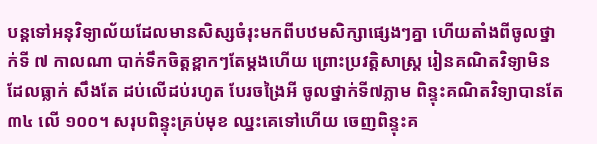បន្តទៅអនុវិទ្យាល័យដែលមានសិស្សចំរុះមកពីបឋមសិក្សាផ្សេងៗគ្នា ហើយតាំងពីចូលថ្នាក់ទី ៧ កាលណា បាក់ទឹកចិត្តខ្ពាកៗតែម្តងហើយ ព្រោះប្រវត្តិសាស្ត្រ រៀនគណិតវិទ្យាមិនដែលធ្លាក់ សឹងតែ ដប់លើដប់រហូត បែរចង្រៃអី ចូលថ្នាក់ទី៧ភ្លាម ពិន្ទុះគណិតវិទ្យាបានតែ ៣៤ លើ ១០០។ សរុបពិន្ទុះគ្រប់មុខ ឈ្នះគេទៅហើយ ចេញពិន្ទុះគ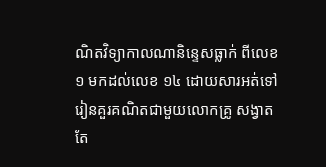ណិតវិទ្យាកាលណានិន្ទេសធ្លាក់ ពីលេខ១ មកដល់លេខ ១៤ ដោយសារអត់ទៅរៀនគួរគណិតជាមួយលោកគ្រូ សង្វាតតែ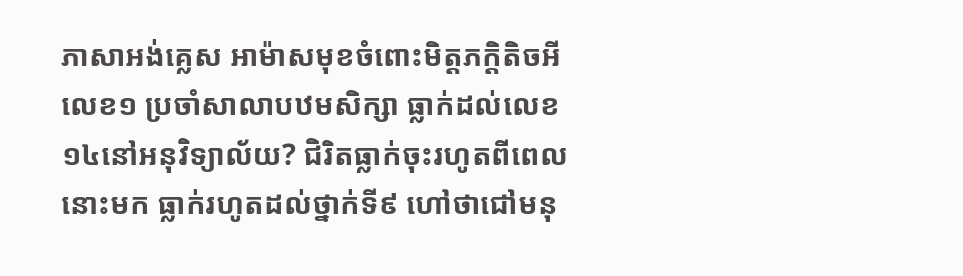ភាសាអង់គ្លេស អាម៉ាសមុខចំពោះមិត្តភក្តិតិចអី លេខ១ ប្រចាំសាលាបឋមសិក្សា ធ្លាក់ដល់លេខ១៤នៅអនុវិទ្យាល័យ? ជិរិតធ្លាក់ចុះរហូតពីពេលនោះមក ធ្លាក់រហូតដល់ថ្នាក់ទី៩ ហៅថាជៅមនុ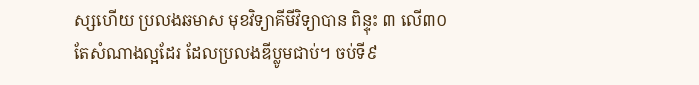ស្សហើយ ប្រលងឆមាស មុខវិទ្យាគីមីវិទ្យាបាន ពិន្ទុះ ៣ លើ៣០ តែសំណាងល្អដែរ ដែលប្រលងឌីប្លូមជាប់។ ចប់ទី៩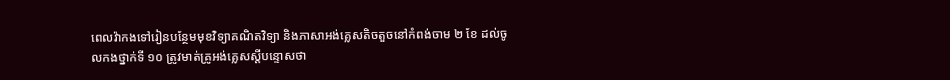ពេលវ៉ាកងទៅរៀនបន្ថែមមុខវិទ្យាគណិតវិទ្យា និងភាសាអង់គ្លេសតិចតួចនៅកំពង់ចាម ២ ខែ ដល់ចូលកងថ្នាក់ទី ១០ ត្រូវមាត់គ្រូអង់គ្លេសស្តីបន្ទោសថា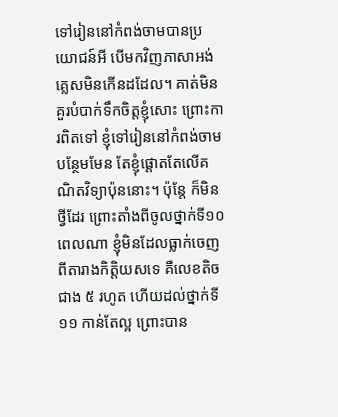ទៅរៀននៅកំពង់ចាមបានប្រយោជន៍អី បើមកវិញភាសាអង់គ្លេសមិនកើនដដែល។ គាត់មិនគួរបំបាក់ទឹកចិត្តខ្ញុំសោះ ព្រោះការពិតទៅ ខ្ញុំទៅរៀននៅកំពង់ចាមបន្ថែមមែន តែខ្ញុំផ្តោតតែលើគណិតវិទ្យាប៉ុននោះ។ ប៉ុន្តែ ក៏មិនថ្វីដែរ ព្រោះតាំងពីចូលថ្នាក់ទី១០ ពេលណា ខ្ញុំមិនដែលធ្លាក់ចេញពីតារាងកិត្តិយសទេ គឺលេខតិចជាង ៥ រហូត ហើយដល់ថ្នាក់ទី១១ កាន់តែល្អ ព្រោះបាន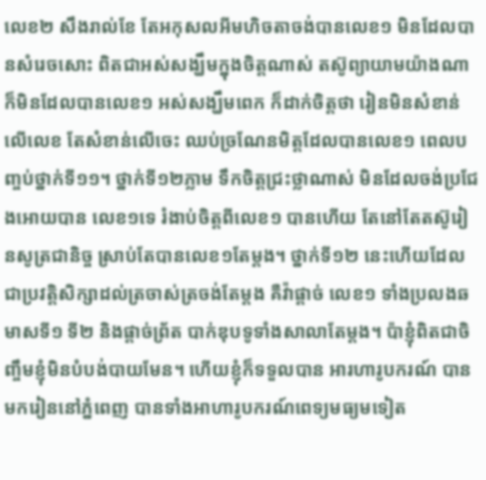លេខ២ សឹងរាល់ខែ តែអកុសលអីមហិចតាចង់បានលេខ១ មិនដែលបានសំរេចសោះ ពិតជាអស់សង្ឃឹមក្នុងចិត្តណាស់ តស៊ូព្យាយាមយ៉ាងណាក៏មិនដែលបានលេខ១ អស់សង្ឃឹមពេក ក៏ដាក់ចិត្តថា រៀនមិនសំខាន់លើលេខ តែសំខាន់លើចេះ ឈប់ច្រណែនមិត្តដែលបានលេខ១ ពេលបញ្ចប់ថ្នាក់ទី១១។ ថ្នាក់ទី១២ភ្លាម ទឹកចិត្តជ្រះថ្លាណាស់ មិនដែលចង់ប្រជែងអោយបាន លេខ១ទេ រំងាប់ចិត្តពីលេខ១ បានហើយ តែនៅតែតស៊ូរៀនសូត្រជានិច្ច ស្រាប់តែបានលេខ១តែម្តង។ ថ្នាក់ទី១២ នេះហើយដែលជាប្រវត្តិសិក្សាដល់ត្រចាស់ត្រចង់តែម្តង គឺវ៉ាផ្តាច់ លេខ១ ទាំងប្រលងឆមាសទី១ ទី២ និងផ្តាច់ព្រ័ត បាក់ឌុបទូទាំងសាលាតែម្តង។ ប៉ាខ្ញុំពិតជាចិញ្ចឹមខ្ញុំមិនបំបង់បាយមែន។ ហើយខ្ញុំក៏ទទួលបាន អារហារូបករណ៍ បានមករៀននៅភ្នំពេញ បានទាំងអាហារូបករណ៍ពេទ្យមធ្យមទៀត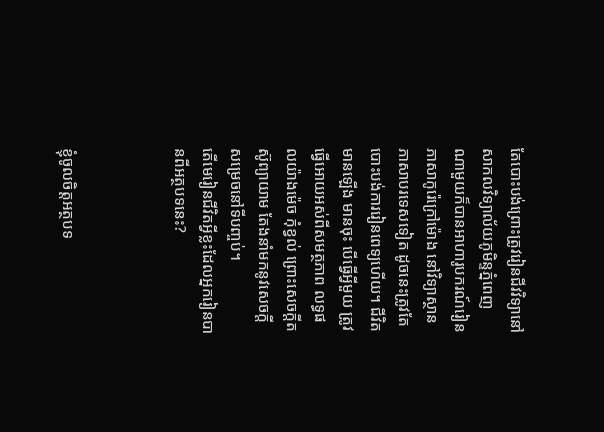តែបោះបង់ព្រោះត្រូវរៀនជីវវិទ្យានៅសាកលវិទ្យាល័យភូមិន្ទភំ្នពេញ ណាមួយក៏បានអាហារូបករណ៍រៀនភាសាកូរ៉េក្រៅម៉ោង នៅវិទ្យាស្ថានភាសាបរទេសទៀត ដូចនេះត្រូវតែបោះបង់ការរៀនពេទ្យហើយ។ ជីវិតមានឡើង មានចុះ បើធ្វើអ្វីមួយ ត្រូវធ្វើអោយអស់ពីសមត្ថភាព លទ្ធផលយ៉ាងម៉េច កុំខ្វល់ ព្រោះសេចក្តីតស៊ូព្យាយាម តែងនាំមកនូវសេចក្តីសម្រេចនៅទីបញ្ចប់។
តើមេរៀនជីវិតអ្វីខ្លះដែលអ្នករៀនបានពីអត្ថបទនេះ?



ខ្ញំុចូលចិត្តអត្ថបទ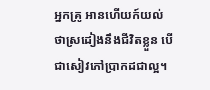អ្នកគ្រូ អានហើយក៍យល់ថាស្រដៀងនឹងជីវិតខ្លួន បើជាសៀវភៅប្រាកដជាល្អ។